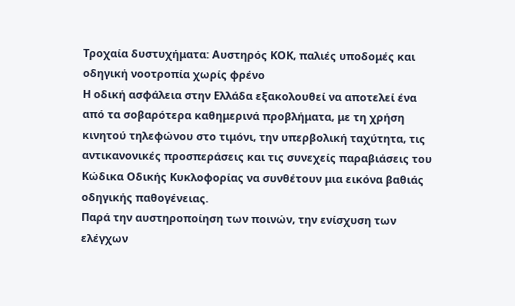Τροχαία δυστυχήματα: Αυστηρός ΚΟΚ, παλιές υποδομές και οδηγική νοοτροπία χωρίς φρένο
Η οδική ασφάλεια στην Ελλάδα εξακολουθεί να αποτελεί ένα από τα σοβαρότερα καθημερινά προβλήματα, με τη χρήση κινητού τηλεφώνου στο τιμόνι, την υπερβολική ταχύτητα, τις αντικανονικές προσπεράσεις και τις συνεχείς παραβιάσεις του Κώδικα Οδικής Κυκλοφορίας να συνθέτουν μια εικόνα βαθιάς οδηγικής παθογένειας.
Παρά την αυστηροποίηση των ποινών, την ενίσχυση των ελέγχων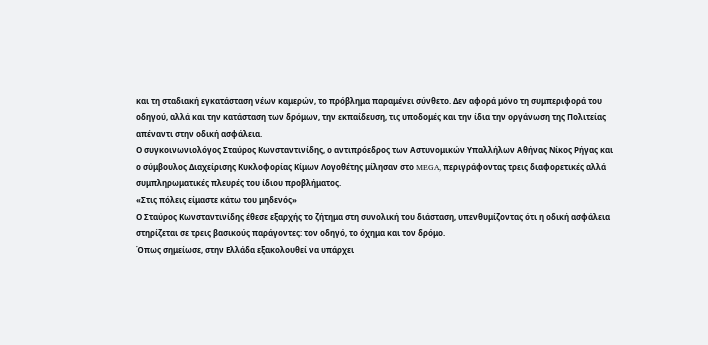και τη σταδιακή εγκατάσταση νέων καμερών, το πρόβλημα παραμένει σύνθετο. Δεν αφορά μόνο τη συμπεριφορά του οδηγού, αλλά και την κατάσταση των δρόμων, την εκπαίδευση, τις υποδομές και την ίδια την οργάνωση της Πολιτείας απέναντι στην οδική ασφάλεια.
Ο συγκοινωνιολόγος Σταύρος Κωνσταντινίδης, ο αντιπρόεδρος των Αστυνομικών Υπαλλήλων Αθήνας Νίκος Ρήγας και ο σύμβουλος Διαχείρισης Κυκλοφορίας Κίμων Λογοθέτης μίλησαν στο MEGA, περιγράφοντας τρεις διαφορετικές αλλά συμπληρωματικές πλευρές του ίδιου προβλήματος.
«Στις πόλεις είμαστε κάτω του μηδενός»
Ο Σταύρος Κωνσταντινίδης έθεσε εξαρχής το ζήτημα στη συνολική του διάσταση, υπενθυμίζοντας ότι η οδική ασφάλεια στηρίζεται σε τρεις βασικούς παράγοντες: τον οδηγό, το όχημα και τον δρόμο.
Όπως σημείωσε, στην Ελλάδα εξακολουθεί να υπάρχει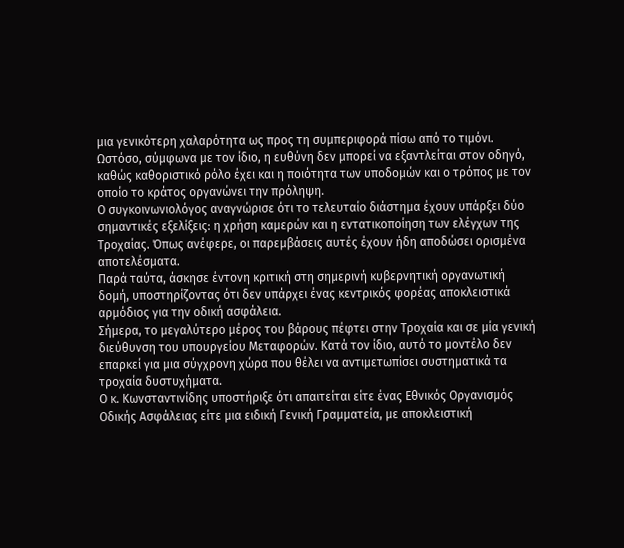μια γενικότερη χαλαρότητα ως προς τη συμπεριφορά πίσω από το τιμόνι. Ωστόσο, σύμφωνα με τον ίδιο, η ευθύνη δεν μπορεί να εξαντλείται στον οδηγό, καθώς καθοριστικό ρόλο έχει και η ποιότητα των υποδομών και ο τρόπος με τον οποίο το κράτος οργανώνει την πρόληψη.
Ο συγκοινωνιολόγος αναγνώρισε ότι το τελευταίο διάστημα έχουν υπάρξει δύο σημαντικές εξελίξεις: η χρήση καμερών και η εντατικοποίηση των ελέγχων της Τροχαίας. Όπως ανέφερε, οι παρεμβάσεις αυτές έχουν ήδη αποδώσει ορισμένα αποτελέσματα.
Παρά ταύτα, άσκησε έντονη κριτική στη σημερινή κυβερνητική οργανωτική δομή, υποστηρίζοντας ότι δεν υπάρχει ένας κεντρικός φορέας αποκλειστικά αρμόδιος για την οδική ασφάλεια.
Σήμερα, το μεγαλύτερο μέρος του βάρους πέφτει στην Τροχαία και σε μία γενική διεύθυνση του υπουργείου Μεταφορών. Κατά τον ίδιο, αυτό το μοντέλο δεν επαρκεί για μια σύγχρονη χώρα που θέλει να αντιμετωπίσει συστηματικά τα τροχαία δυστυχήματα.
Ο κ. Κωνσταντινίδης υποστήριξε ότι απαιτείται είτε ένας Εθνικός Οργανισμός Οδικής Ασφάλειας είτε μια ειδική Γενική Γραμματεία, με αποκλειστική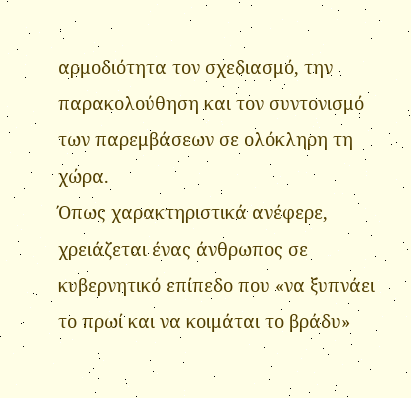αρμοδιότητα τον σχεδιασμό, την παρακολούθηση και τον συντονισμό των παρεμβάσεων σε ολόκληρη τη χώρα.
Όπως χαρακτηριστικά ανέφερε, χρειάζεται ένας άνθρωπος σε κυβερνητικό επίπεδο που «να ξυπνάει το πρωί και να κοιμάται το βράδυ»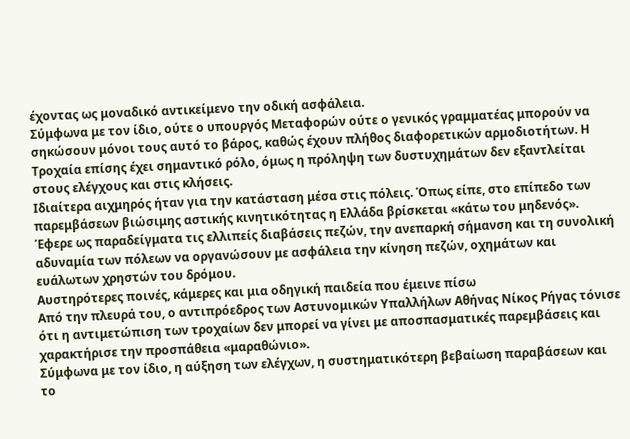έχοντας ως μοναδικό αντικείμενο την οδική ασφάλεια.
Σύμφωνα με τον ίδιο, ούτε ο υπουργός Μεταφορών ούτε ο γενικός γραμματέας μπορούν να σηκώσουν μόνοι τους αυτό το βάρος, καθώς έχουν πλήθος διαφορετικών αρμοδιοτήτων. Η Τροχαία επίσης έχει σημαντικό ρόλο, όμως η πρόληψη των δυστυχημάτων δεν εξαντλείται στους ελέγχους και στις κλήσεις.
Ιδιαίτερα αιχμηρός ήταν για την κατάσταση μέσα στις πόλεις. Όπως είπε, στο επίπεδο των παρεμβάσεων βιώσιμης αστικής κινητικότητας η Ελλάδα βρίσκεται «κάτω του μηδενός».
Έφερε ως παραδείγματα τις ελλιπείς διαβάσεις πεζών, την ανεπαρκή σήμανση και τη συνολική αδυναμία των πόλεων να οργανώσουν με ασφάλεια την κίνηση πεζών, οχημάτων και ευάλωτων χρηστών του δρόμου.
Αυστηρότερες ποινές, κάμερες και μια οδηγική παιδεία που έμεινε πίσω
Από την πλευρά του, ο αντιπρόεδρος των Αστυνομικών Υπαλλήλων Αθήνας Νίκος Ρήγας τόνισε ότι η αντιμετώπιση των τροχαίων δεν μπορεί να γίνει με αποσπασματικές παρεμβάσεις και χαρακτήρισε την προσπάθεια «μαραθώνιο».
Σύμφωνα με τον ίδιο, η αύξηση των ελέγχων, η συστηματικότερη βεβαίωση παραβάσεων και το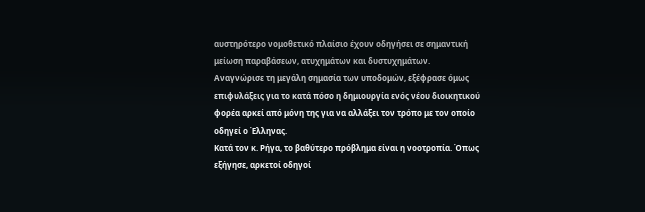αυστηρότερο νομοθετικό πλαίσιο έχουν οδηγήσει σε σημαντική μείωση παραβάσεων, ατυχημάτων και δυστυχημάτων.
Αναγνώρισε τη μεγάλη σημασία των υποδομών, εξέφρασε όμως επιφυλάξεις για το κατά πόσο η δημιουργία ενός νέου διοικητικού φορέα αρκεί από μόνη της για να αλλάξει τον τρόπο με τον οποίο οδηγεί ο Έλληνας.
Κατά τον κ. Ρήγα, το βαθύτερο πρόβλημα είναι η νοοτροπία. Όπως εξήγησε, αρκετοί οδηγοί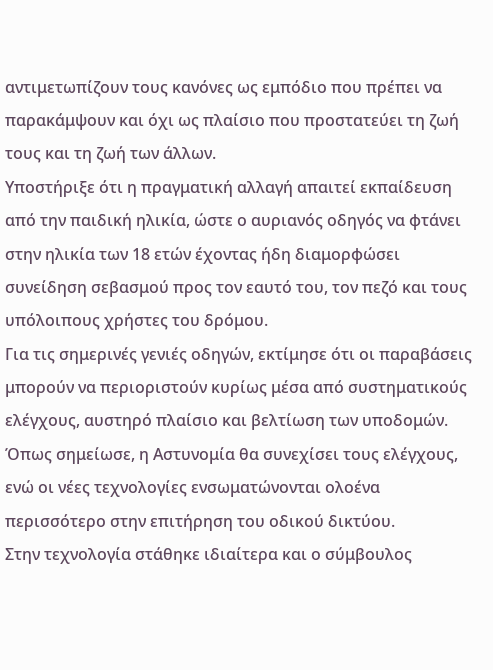αντιμετωπίζουν τους κανόνες ως εμπόδιο που πρέπει να παρακάμψουν και όχι ως πλαίσιο που προστατεύει τη ζωή τους και τη ζωή των άλλων.
Υποστήριξε ότι η πραγματική αλλαγή απαιτεί εκπαίδευση από την παιδική ηλικία, ώστε ο αυριανός οδηγός να φτάνει στην ηλικία των 18 ετών έχοντας ήδη διαμορφώσει συνείδηση σεβασμού προς τον εαυτό του, τον πεζό και τους υπόλοιπους χρήστες του δρόμου.
Για τις σημερινές γενιές οδηγών, εκτίμησε ότι οι παραβάσεις μπορούν να περιοριστούν κυρίως μέσα από συστηματικούς ελέγχους, αυστηρό πλαίσιο και βελτίωση των υποδομών.
Όπως σημείωσε, η Αστυνομία θα συνεχίσει τους ελέγχους, ενώ οι νέες τεχνολογίες ενσωματώνονται ολοένα περισσότερο στην επιτήρηση του οδικού δικτύου.
Στην τεχνολογία στάθηκε ιδιαίτερα και ο σύμβουλος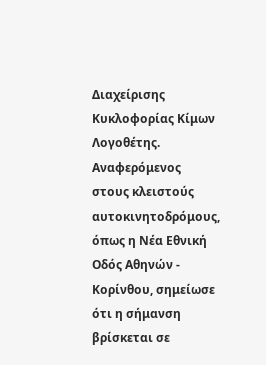Διαχείρισης Κυκλοφορίας Κίμων Λογοθέτης.
Αναφερόμενος στους κλειστούς αυτοκινητοδρόμους, όπως η Νέα Εθνική Οδός Αθηνών - Κορίνθου, σημείωσε ότι η σήμανση βρίσκεται σε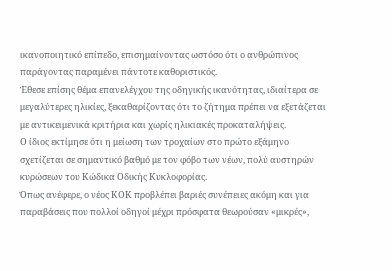ικανοποιητικό επίπεδο, επισημαίνοντας ωστόσο ότι ο ανθρώπινος παράγοντας παραμένει πάντοτε καθοριστικός.
Έθεσε επίσης θέμα επανελέγχου της οδηγικής ικανότητας, ιδιαίτερα σε μεγαλύτερες ηλικίες, ξεκαθαρίζοντας ότι το ζήτημα πρέπει να εξετάζεται με αντικειμενικά κριτήρια και χωρίς ηλικιακές προκαταλήψεις.
Ο ίδιος εκτίμησε ότι η μείωση των τροχαίων στο πρώτο εξάμηνο σχετίζεται σε σημαντικό βαθμό με τον φόβο των νέων, πολύ αυστηρών κυρώσεων του Κώδικα Οδικής Κυκλοφορίας.
Όπως ανέφερε, ο νέος ΚΟΚ προβλέπει βαριές συνέπειες ακόμη και για παραβάσεις που πολλοί οδηγοί μέχρι πρόσφατα θεωρούσαν «μικρές»,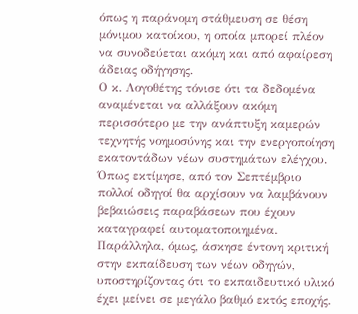όπως η παράνομη στάθμευση σε θέση μόνιμου κατοίκου, η οποία μπορεί πλέον να συνοδεύεται ακόμη και από αφαίρεση άδειας οδήγησης.
Ο κ. Λογοθέτης τόνισε ότι τα δεδομένα αναμένεται να αλλάξουν ακόμη περισσότερο με την ανάπτυξη καμερών τεχνητής νοημοσύνης και την ενεργοποίηση εκατοντάδων νέων συστημάτων ελέγχου.
Όπως εκτίμησε, από τον Σεπτέμβριο πολλοί οδηγοί θα αρχίσουν να λαμβάνουν βεβαιώσεις παραβάσεων που έχουν καταγραφεί αυτοματοποιημένα.
Παράλληλα, όμως, άσκησε έντονη κριτική στην εκπαίδευση των νέων οδηγών, υποστηρίζοντας ότι το εκπαιδευτικό υλικό έχει μείνει σε μεγάλο βαθμό εκτός εποχής.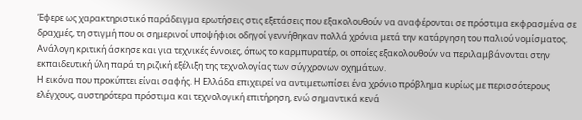Έφερε ως χαρακτηριστικό παράδειγμα ερωτήσεις στις εξετάσεις που εξακολουθούν να αναφέρονται σε πρόστιμα εκφρασμένα σε δραχμές, τη στιγμή που οι σημερινοί υποψήφιοι οδηγοί γεννήθηκαν πολλά χρόνια μετά την κατάργηση του παλιού νομίσματος.
Ανάλογη κριτική άσκησε και για τεχνικές έννοιες, όπως το καρμπυρατέρ, οι οποίες εξακολουθούν να περιλαμβάνονται στην εκπαιδευτική ύλη παρά τη ριζική εξέλιξη της τεχνολογίας των σύγχρονων οχημάτων.
Η εικόνα που προκύπτει είναι σαφής. Η Ελλάδα επιχειρεί να αντιμετωπίσει ένα χρόνιο πρόβλημα κυρίως με περισσότερους ελέγχους, αυστηρότερα πρόστιμα και τεχνολογική επιτήρηση, ενώ σημαντικά κενά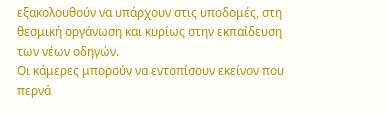εξακολουθούν να υπάρχουν στις υποδομές, στη θεσμική οργάνωση και κυρίως στην εκπαίδευση των νέων οδηγών.
Οι κάμερες μπορούν να εντοπίσουν εκείνον που περνά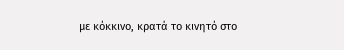με κόκκινο, κρατά το κινητό στο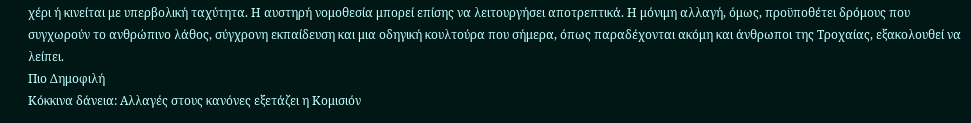χέρι ή κινείται με υπερβολική ταχύτητα. Η αυστηρή νομοθεσία μπορεί επίσης να λειτουργήσει αποτρεπτικά. Η μόνιμη αλλαγή, όμως, προϋποθέτει δρόμους που συγχωρούν το ανθρώπινο λάθος, σύγχρονη εκπαίδευση και μια οδηγική κουλτούρα που σήμερα, όπως παραδέχονται ακόμη και άνθρωποι της Τροχαίας, εξακολουθεί να λείπει.
Πιο Δημοφιλή
Κόκκινα δάνεια: Αλλαγές στους κανόνες εξετάζει η Κομισιόν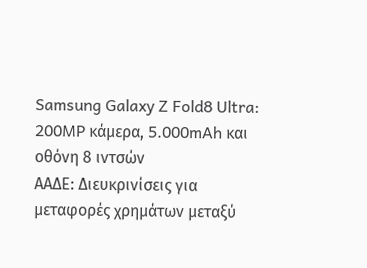Samsung Galaxy Z Fold8 Ultra: 200MP κάμερα, 5.000mAh και οθόνη 8 ιντσών
ΑΑΔΕ: Διευκρινίσεις για μεταφορές χρημάτων μεταξύ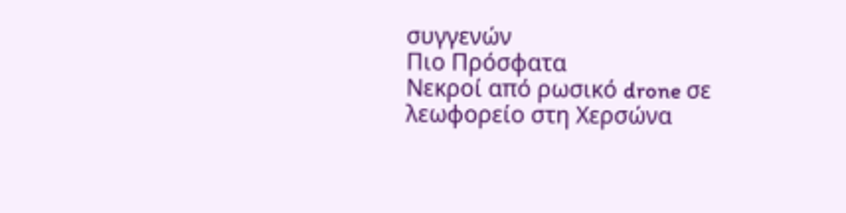συγγενών
Πιο Πρόσφατα
Νεκροί από ρωσικό drone σε λεωφορείο στη Χερσώνα